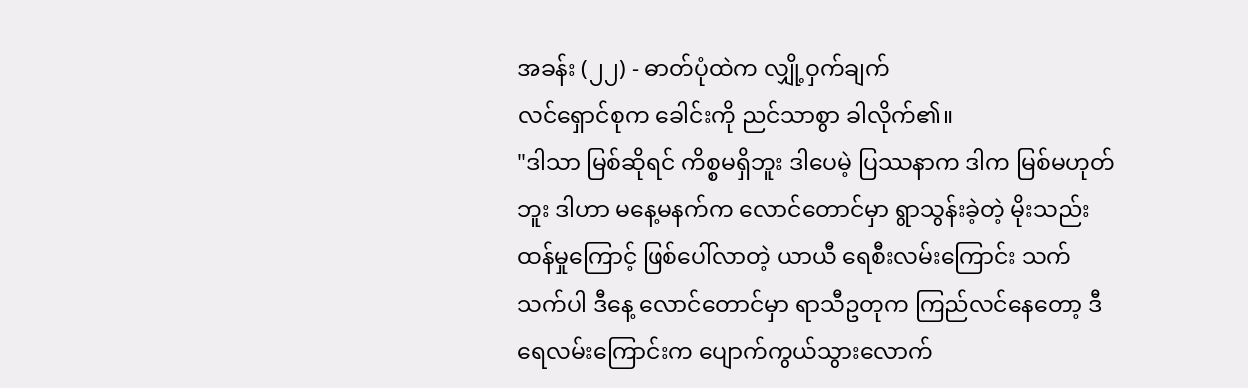အခန်း (၂၂) - ဓာတ်ပုံထဲက လျှို့ဝှက်ချက်
လင်ရှောင်စုက ခေါင်းကို ညင်သာစွာ ခါလိုက်၏။
"ဒါသာ မြစ်ဆိုရင် ကိစ္စမရှိဘူး ဒါပေမဲ့ ပြဿနာက ဒါက မြစ်မဟုတ်ဘူး ဒါဟာ မနေ့မနက်က လောင်တောင်မှာ ရွာသွန်းခဲ့တဲ့ မိုးသည်းထန်မှုကြောင့် ဖြစ်ပေါ်လာတဲ့ ယာယီ ရေစီးလမ်းကြောင်း သက်သက်ပါ ဒီနေ့ လောင်တောင်မှာ ရာသီဥတုက ကြည်လင်နေတော့ ဒီရေလမ်းကြောင်းက ပျောက်ကွယ်သွားလောက်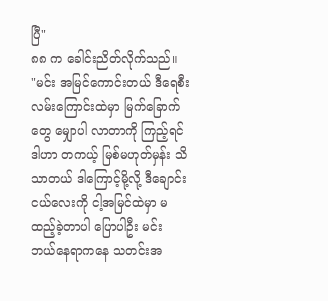ပြီ"
၈၈ က ခေါင်းညိတ်လိုက်သည်။
"မင်း အမြင်ကောင်းတယ် ဒီရေစီးလမ်းကြောင်းထဲမှာ မြက်ခြောက်တွေ မျှောပါ လာတာကို ကြည့်ရင် ဒါဟာ တကယ့် မြစ်မဟုတ်မှန်း သိသာတယ် ဒါကြောင့်မို့လို့ ဒီချောင်းငယ်လေးကို ငါ့အမြင်ထဲမှာ မထည့်ခဲ့တာပါ ပြောပါဦး မင်း ဘယ်နေရာကနေ သတင်းအ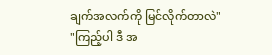ချက်အလက်ကို မြင်လိုက်တာလဲ"
"ကြည့်ပါ ဒီ အ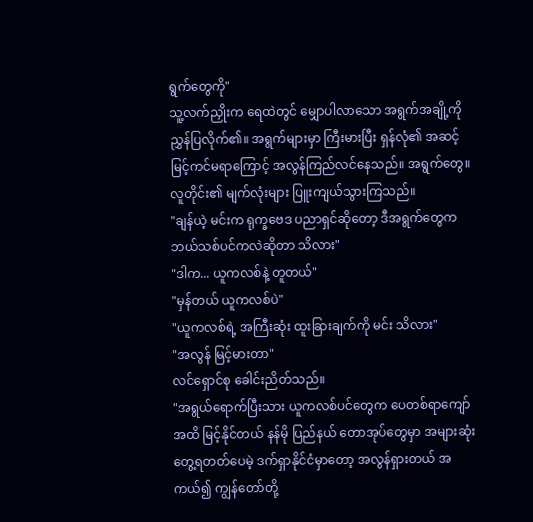ရွက်တွေကို"
သူ့လက်ညှိုးက ရေထဲတွင် မျှောပါလာသော အရွက်အချို့ကို ညွှန်ပြလိုက်၏။ အရွက်များမှာ ကြီးမားပြီး ရှန်လုံ၏ အဆင့်မြင့်ကင်မရာကြောင့် အလွန်ကြည်လင်နေသည်။ အရွက်တွေ။ လူတိုင်း၏ မျက်လုံးများ ပြူးကျယ်သွားကြသည်။
"ချန်ယဲ့ မင်းက ရုက္ခဗေဒ ပညာရှင်ဆိုတော့ ဒီအရွက်တွေက ဘယ်သစ်ပင်ကလဲဆိုတာ သိလား"
"ဒါက... ယူကလစ်နဲ့ တူတယ်"
"မှန်တယ် ယူကလစ်ပဲ"
"ယူကလစ်ရဲ့ အကြီးဆုံး ထူးခြားချက်ကို မင်း သိလား"
"အလွန် မြင့်မားတာ"
လင်ရှောင်စု ခေါင်းညိတ်သည်။
"အရွယ်ရောက်ပြီးသား ယူကလစ်ပင်တွေက ပေတစ်ရာကျော်အထိ မြင့်နိုင်တယ် နန်မို ပြည်နယ် တောအုပ်တွေမှာ အများဆုံး တွေ့ရတတ်ပေမဲ့ ဒက်ရှာနိုင်ငံမှာတော့ အလွန်ရှားတယ် အကယ်၍ ကျွန်တော်တို့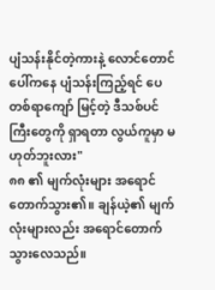ပျံသန်းနိုင်တဲ့ကားနဲ့ လောင်တောင်ပေါ်ကနေ ပျံသန်းကြည့်ရင် ပေတစ်ရာကျော် မြင့်တဲ့ ဒီသစ်ပင်ကြီးတွေကို ရှာရတာ လွယ်ကူမှာ မဟုတ်ဘူးလား"
၈၈ ၏ မျက်လုံးများ အရောင်တောက်သွား၏။ ချန်ယဲ့၏ မျက်လုံးများလည်း အရောင်တောက် သွားလေသည်။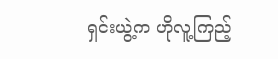ရှင်းယွဲ့က ဟိုလူ့ကြည့်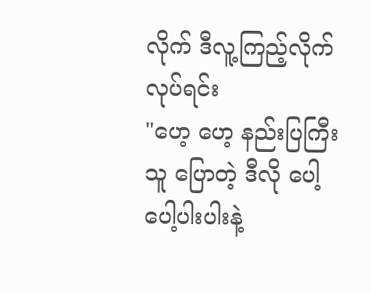လိုက် ဒီလူ့ကြည့်လိုက်လုပ်ရင်း
"ဟေ့ ဟေ့ နည်းပြကြီး သူ ပြောတဲ့ ဒီလို ပေါ့ပေါ့ပါးပါးနဲ့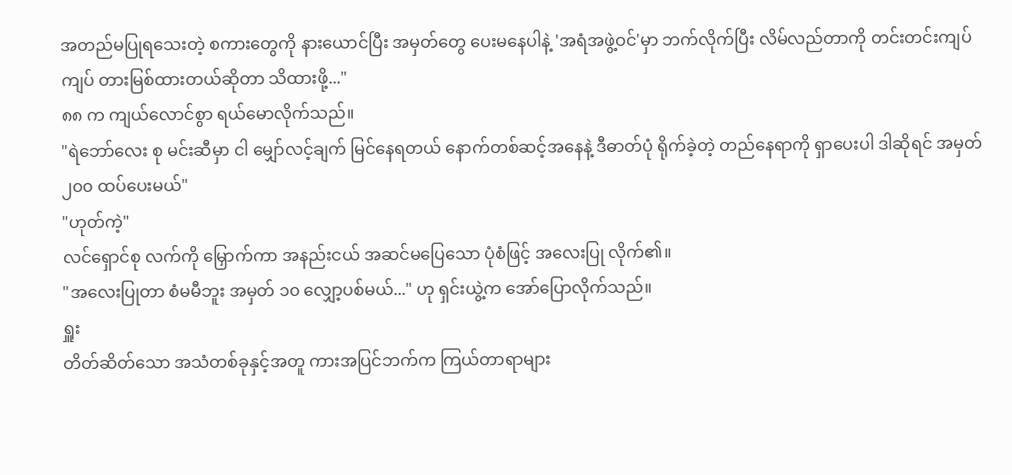အတည်မပြုရသေးတဲ့ စကားတွေကို နားယောင်ပြီး အမှတ်တွေ ပေးမနေပါနဲ့ 'အရံအဖွဲ့ဝင်'မှာ ဘက်လိုက်ပြီး လိမ်လည်တာကို တင်းတင်းကျပ်ကျပ် တားမြစ်ထားတယ်ဆိုတာ သိထားဖို့..."
၈၈ က ကျယ်လောင်စွာ ရယ်မောလိုက်သည်။
"ရဲဘော်လေး စု မင်းဆီမှာ ငါ မျှော်လင့်ချက် မြင်နေရတယ် နောက်တစ်ဆင့်အနေနဲ့ ဒီဓာတ်ပုံ ရိုက်ခဲ့တဲ့ တည်နေရာကို ရှာပေးပါ ဒါဆိုရင် အမှတ် ၂၀၀ ထပ်ပေးမယ်"
"ဟုတ်ကဲ့"
လင်ရှောင်စု လက်ကို မြှောက်ကာ အနည်းငယ် အဆင်မပြေသော ပုံစံဖြင့် အလေးပြု လိုက်၏။
"အလေးပြုတာ စံမမီဘူး အမှတ် ၁၀ လျှော့ပစ်မယ်..." ဟု ရှင်းယွဲ့က အော်ပြောလိုက်သည်။
ရှူး
တိတ်ဆိတ်သော အသံတစ်ခုနှင့်အတူ ကားအပြင်ဘက်က ကြယ်တာရာများ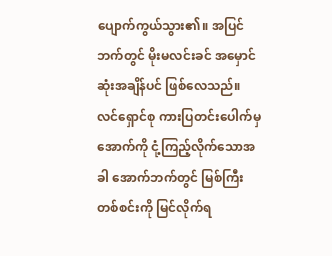ပျောက်ကွယ်သွား၏။ အပြင်ဘက်တွင် မိုးမလင်းခင် အမှောင်ဆုံးအချိန်ပင် ဖြစ်လေသည်။ လင်ရှောင်စု ကားပြတင်းပေါက်မှ အောက်ကို ငုံ့ကြည့်လိုက်သောအခါ အောက်ဘက်တွင် မြစ်ကြီးတစ်စင်းကို မြင်လိုက်ရ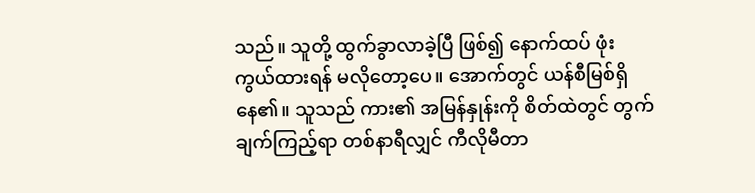သည်။ သူတို့ ထွက်ခွာလာခဲ့ပြီ ဖြစ်၍ နောက်ထပ် ဖုံးကွယ်ထားရန် မလိုတော့ပေ။ အောက်တွင် ယန်စီမြစ်ရှိနေ၏။ သူသည် ကား၏ အမြန်နှုန်းကို စိတ်ထဲတွင် တွက်ချက်ကြည့်ရာ တစ်နာရီလျှင် ကီလိုမီတာ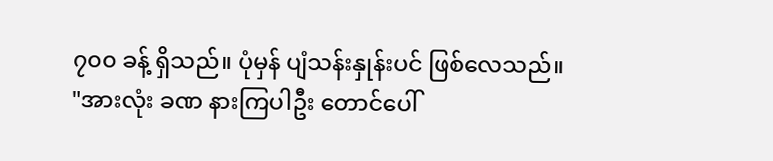၇၀၀ ခန့် ရှိသည်။ ပုံမှန် ပျံသန်းနှုန်းပင် ဖြစ်လေသည်။
"အားလုံး ခဏ နားကြပါဦး တောင်ပေါ်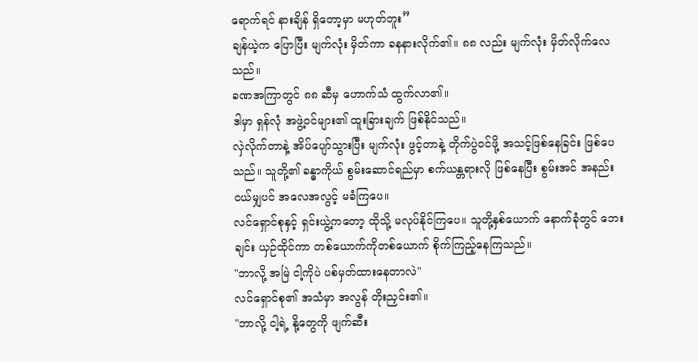ရောက်ရင် နားချိန် ရှိတော့မှာ မဟုတ်ဘူး”
ချန်ယဲ့က ပြောပြီး မျက်လုံး မှိတ်ကာ ခနနားလိုက်၏။ ၈၈ လည်း မျက်လုံး မှိတ်လိုက်လေသည်။
ခဏအကြာတွင် ၈၈ ဆီမှ ဟောက်သံ ထွက်လာ၏။
ဒါမှာ ရှန်လုံ အဖွဲ့ဝင်များ၏ ထူးခြားချက် ဖြစ်နိုင်သည်။
လှဲလိုက်တာနဲ့ အိပ်ပျော်သွားပြီး မျက်လုံး ဖွင့်တာနဲ့ တိုက်ပွဲဝင်ဖို့ အသင့်ဖြစ်နေခြင်း ဖြစ်ပေသည်။ သူတို့၏ ခန္ဓာကိုယ် စွမ်းဆောင်ရည်မှာ စက်ယန္တရားလို ဖြစ်နေပြီး စွမ်းအင် အနည်းငယ်မျှပင် အလေအလွင့် မခံကြပေ။
လင်ရှောင်စုနှင့် ရှင်းယွဲ့ကတော့ ထိုသို့ မလုပ်နိုင်ကြပေ။ သူတို့နှစ်ယောက် နောက်ခုံတွင် ဘေးချင်း ယှဉ်ထိုင်ကာ တစ်ယောက်ကိုတစ်ယောက် စိုက်ကြည့်နေကြသည်။
"ဘာလို့ အမြဲ ငါ့ကိုပဲ ပစ်မှတ်ထားနေတာလဲ"
လင်ရှောင်စု၏ အသံမှာ အလွန် တိုးညှင်း၏။
"ဘာလို့ ငါ့ရဲ့ နို့တွေကို ဖျက်ဆီး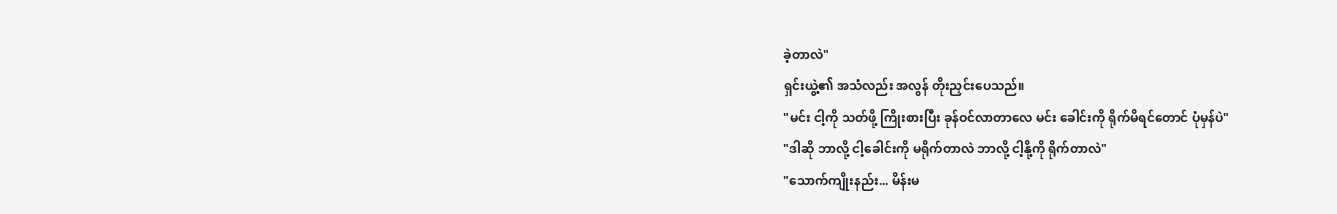ခဲ့တာလဲ"
ရှင်းယွဲ့၏ အသံလည်း အလွန် တိုးညှင်းပေသည်။
"မင်း ငါ့ကို သတ်ဖို့ ကြိုးစားပြီး ခုန်ဝင်လာတာလေ မင်း ခေါင်းကို ရိုက်မိရင်တောင် ပုံမှန်ပဲ"
"ဒါဆို ဘာလို့ ငါ့ခေါင်းကို မရိုက်တာလဲ ဘာလို့ ငါ့နို့ကို ရိုက်တာလဲ"
"သောက်ကျိုးနည်း... မိန်းမ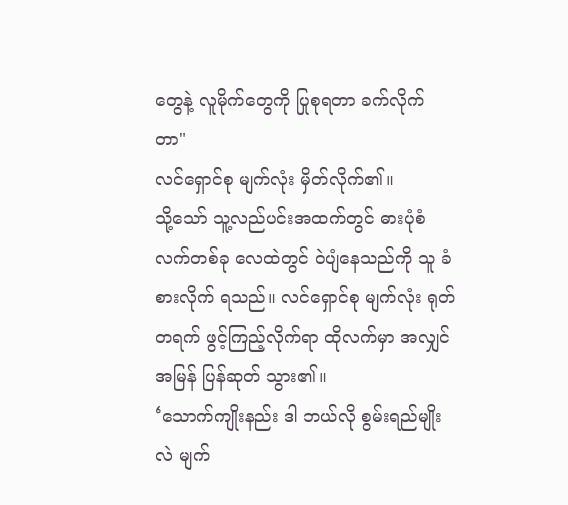တွေနဲ့ လူမိုက်တွေကို ပြုစုရတာ ခက်လိုက်တာ"
လင်ရှောင်စု မျက်လုံး မှိတ်လိုက်၏။
သို့သော် သူ့လည်ပင်းအထက်တွင် ဓားပုံစံ လက်တစ်ခု လေထဲတွင် ဝဲပျံနေသည်ကို သူ ခံစားလိုက် ရသည်။ လင်ရှောင်စု မျက်လုံး ရုတ်တရက် ဖွင့်ကြည့်လိုက်ရာ ထိုလက်မှာ အလျှင်အမြန် ပြန်ဆုတ် သွား၏။
‘သောက်ကျိုးနည်း ဒါ ဘယ်လို စွမ်းရည်မျိုးလဲ မျက်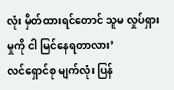လုံး မှိတ်ထားရင်တောင် သူမ လှုပ်ရှားမှုကို ငါ မြင်နေရတာလား’
လင်ရှောင်စု မျက်လုံး ပြန်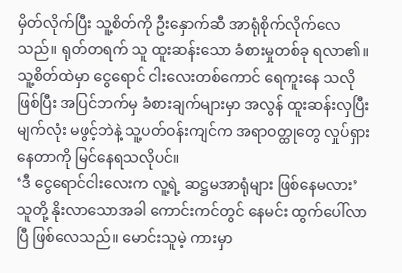မှိတ်လိုက်ပြီး သူ့စိတ်ကို ဦးနှောက်ဆီ အာရုံစိုက်လိုက်လေသည်။ ရုတ်တရက် သူ ထူးဆန်းသော ခံစားမှုတစ်ခု ရလာ၏။ သူ့စိတ်ထဲမှာ ငွေရောင် ငါးလေးတစ်ကောင် ရေကူးနေ သလိုဖြစ်ပြီး အပြင်ဘက်မှ ခံစားချက်များမှာ အလွန် ထူးဆန်းလှပြီး မျက်လုံး မဖွင့်ဘဲနဲ့ သူ့ပတ်ဝန်းကျင်က အရာဝတ္ထုတွေ လှုပ်ရှားနေတာကို မြင်နေရသလိုပင်။
‘ဒီ ငွေရောင်ငါးလေးက လူ့ရဲ့ ဆဋ္ဌမအာရုံများ ဖြစ်နေမလား’
သူတို့ နိုးလာသောအခါ ကောင်းကင်တွင် နေမင်း ထွက်ပေါ်လာပြီ ဖြစ်လေသည်။ မောင်းသူမဲ့ ကားမှာ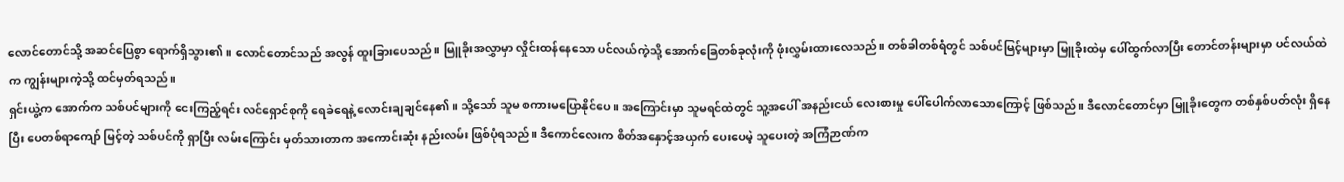လောင်တောင်သို့ အဆင်ပြေစွာ ရောက်ရှိသွား၏။ လောင်တောင်သည် အလွန် ထူးခြားပေသည်။ မြူခိုးအလွှာမှာ လှိုင်းထန်နေသော ပင်လယ်ကဲ့သို့ အောက်ခြေတစ်ခုလုံးကို ဖုံးလွှမ်းထားလေသည်။ တစ်ခါတစ်ရံတွင် သစ်ပင်မြင့်များမှာ မြူခိုးထဲမှ ပေါ်ထွက်လာပြီး တောင်တန်းများမှာ ပင်လယ်ထဲက ကျွန်းများကဲ့သို့ ထင်မှတ်ရသည်။
ရှင်းယွဲ့က အောက်က သစ်ပင်များကို ငေးကြည့်ရင်း လင်ရှောင်စုကို ရေခဲရေနဲ့ လောင်းချချင်နေ၏။ သို့သော် သူမ စကားမပြောနိုင်ပေ။ အကြောင်းမှာ သူမရင်ထဲတွင် သူ့အပေါ် အနည်းငယ် လေးစားမှု ပေါ်ပေါက်လာသောကြောင့် ဖြစ်သည်။ ဒီလောင်တောင်မှာ မြူခိုးတွေက တစ်နှစ်ပတ်လုံး ရှိနေပြီး ပေတစ်ရာကျော် မြင့်တဲ့ သစ်ပင်ကို ရှာပြီး လမ်းကြောင်း မှတ်သားတာက အကောင်းဆုံး နည်းလမ်း ဖြစ်ပုံရသည်။ ဒီကောင်လေးက စိတ်အနှောင့်အယှက် ပေးပေမဲ့ သူပေးတဲ့ အကြံဉာဏ်က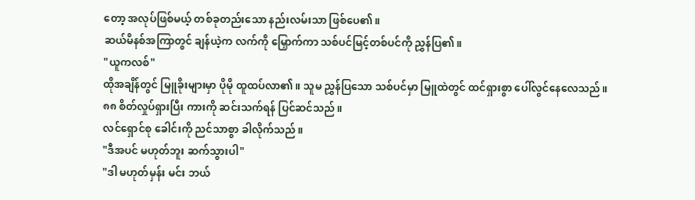တော့ အလုပ်ဖြစ်မယ့် တစ်ခုတည်းသော နည်းလမ်းသာ ဖြစ်ပေ၏။
ဆယ်မိနစ်အကြာတွင် ချန်ယဲ့က လက်ကို မြှောက်ကာ သစ်ပင်မြင့်တစ်ပင်ကို ညွှန်ပြ၏။
"ယူကလစ်"
ထိုအချိန်တွင် မြူခိုးများမှာ ပိုမို ထူထပ်လာ၏။ သူမ ညွှန်ပြသော သစ်ပင်မှာ မြူထဲတွင် ထင်ရှားစွာ ပေါ်လွင်နေလေသည်။
၈၈ စိတ်လှုပ်ရှားပြီး ကားကို ဆင်းသက်ရန် ပြင်ဆင်သည်။
လင်ရှောင်စု ခေါင်းကို ညင်သာစွာ ခါလိုက်သည်။
"ဒီအပင် မဟုတ်ဘူး ဆက်သွားပါ"
"ဒါ မဟုတ်မှန်း မင်း ဘယ်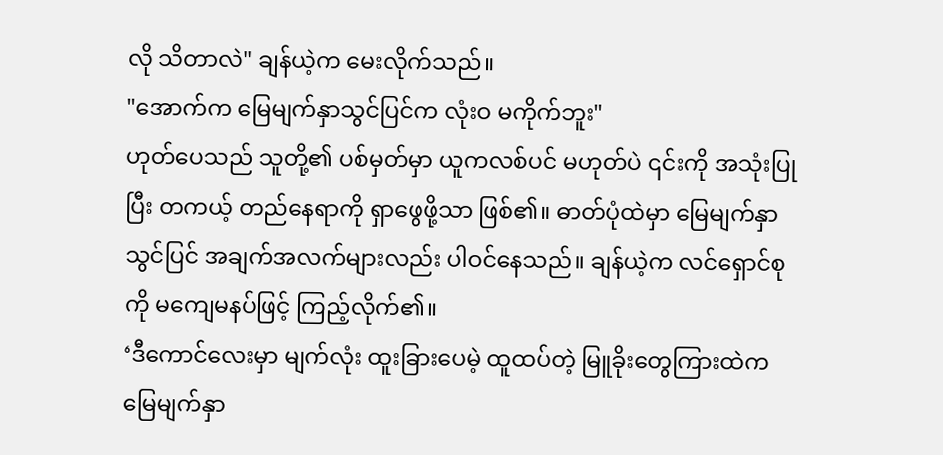လို သိတာလဲ" ချန်ယဲ့က မေးလိုက်သည်။
"အောက်က မြေမျက်နှာသွင်ပြင်က လုံးဝ မကိုက်ဘူး"
ဟုတ်ပေသည် သူတို့၏ ပစ်မှတ်မှာ ယူကလစ်ပင် မဟုတ်ပဲ ၎င်းကို အသုံးပြုပြီး တကယ့် တည်နေရာကို ရှာဖွေဖို့သာ ဖြစ်၏။ ဓာတ်ပုံထဲမှာ မြေမျက်နှာသွင်ပြင် အချက်အလက်များလည်း ပါဝင်နေသည်။ ချန်ယဲ့က လင်ရှောင်စုကို မကျေမနပ်ဖြင့် ကြည့်လိုက်၏။
‘ဒီကောင်လေးမှာ မျက်လုံး ထူးခြားပေမဲ့ ထူထပ်တဲ့ မြူခိုးတွေကြားထဲက မြေမျက်နှာ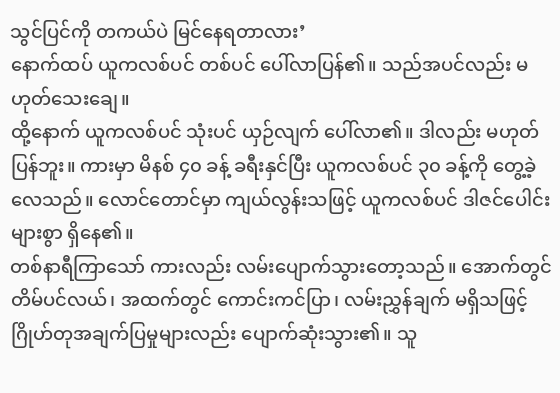သွင်ပြင်ကို တကယ်ပဲ မြင်နေရတာလား’
နောက်ထပ် ယူကလစ်ပင် တစ်ပင် ပေါ်လာပြန်၏။ သည်အပင်လည်း မဟုတ်သေးချေ။
ထို့နောက် ယူကလစ်ပင် သုံးပင် ယှဉ်လျက် ပေါ်လာ၏။ ဒါလည်း မဟုတ်ပြန်ဘူး။ ကားမှာ မိနစ် ၄၀ ခန့် ခရီးနှင်ပြီး ယူကလစ်ပင် ၃၀ ခန့်ကို တွေ့ခဲ့လေသည်။ လောင်တောင်မှာ ကျယ်လွန်းသဖြင့် ယူကလစ်ပင် ဒါဇင်ပေါင်းများစွာ ရှိနေ၏။
တစ်နာရီကြာသော် ကားလည်း လမ်းပျောက်သွားတော့သည်။ အောက်တွင် တိမ်ပင်လယ်၊ အထက်တွင် ကောင်းကင်ပြာ၊ လမ်းညွှန်ချက် မရှိသဖြင့် ဂြိုဟ်တုအချက်ပြမှုများလည်း ပျောက်ဆုံးသွား၏။ သူ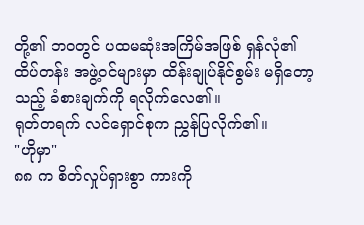တို့၏ ဘဝတွင် ပထမဆုံးအကြိမ်အဖြစ် ရှန်လုံ၏ ထိပ်တန်း အဖွဲ့ဝင်များမှာ ထိန်းချုပ်နိုင်စွမ်း မရှိတော့သည့် ခံစားချက်ကို ရလိုက်လေ၏။
ရုတ်တရက် လင်ရှောင်စုက ညွှန်ပြလိုက်၏။
"ဟိုမှာ"
၈၈ က စိတ်လှုပ်ရှားစွာ ကားကို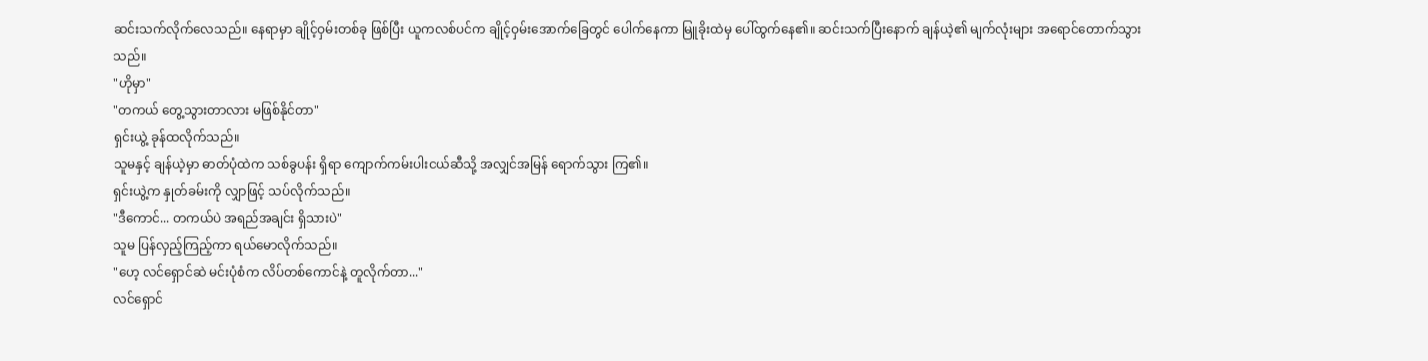ဆင်းသက်လိုက်လေသည်။ နေရာမှာ ချိုင့်ဝှမ်းတစ်ခု ဖြစ်ပြီး ယူကလစ်ပင်က ချိုင့်ဝှမ်းအောက်ခြေတွင် ပေါက်နေကာ မြူခိုးထဲမှ ပေါ်ထွက်နေ၏။ ဆင်းသက်ပြီးနောက် ချန်ယဲ့၏ မျက်လုံးများ အရောင်တောက်သွားသည်။
"ဟိုမှာ"
"တကယ် တွေ့သွားတာလား မဖြစ်နိုင်တာ"
ရှင်းယွဲ့ ခုန်ထလိုက်သည်။
သူမနှင့် ချန်ယဲ့မှာ ဓာတ်ပုံထဲက သစ်ခွပန်း ရှိရာ ကျောက်ကမ်းပါးငယ်ဆီသို့ အလျှင်အမြန် ရောက်သွား ကြ၏။
ရှင်းယွဲ့က နှုတ်ခမ်းကို လျှာဖြင့် သပ်လိုက်သည်။
"ဒီကောင်... တကယ်ပဲ အရည်အချင်း ရှိသားပဲ"
သူမ ပြန်လှည့်ကြည့်ကာ ရယ်မောလိုက်သည်။
"ဟေ့ လင်ရှောင်ဆဲ မင်းပုံစံက လိပ်တစ်ကောင်နဲ့ တူလိုက်တာ..."
လင်ရှောင်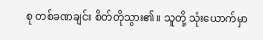စု တစ်ခဏချင်း စိတ်တိုသွား၏။ သူတို့ သုံးယောက်မှာ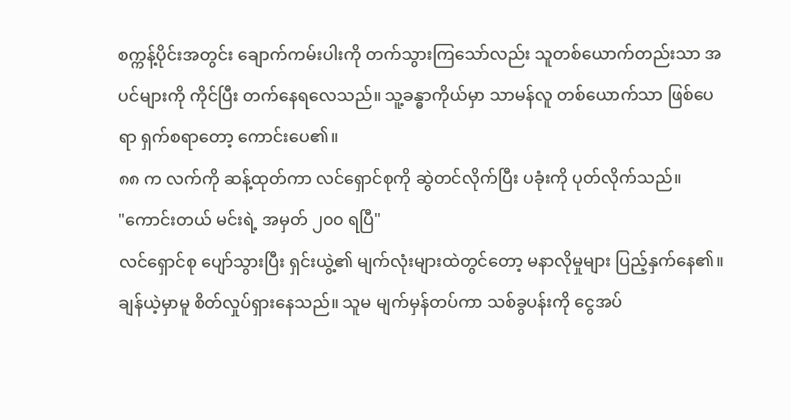စက္ကန့်ပိုင်းအတွင်း ချောက်ကမ်းပါးကို တက်သွားကြသော်လည်း သူတစ်ယောက်တည်းသာ အပင်များကို ကိုင်ပြီး တက်နေရလေသည်။ သူ့ခန္ဓာကိုယ်မှာ သာမန်လူ တစ်ယောက်သာ ဖြစ်ပေရာ ရှက်စရာတော့ ကောင်းပေ၏။
၈၈ က လက်ကို ဆန့်ထုတ်ကာ လင်ရှောင်စုကို ဆွဲတင်လိုက်ပြီး ပခုံးကို ပုတ်လိုက်သည်။
"ကောင်းတယ် မင်းရဲ့ အမှတ် ၂၀၀ ရပြီ"
လင်ရှောင်စု ပျော်သွားပြီး ရှင်းယွဲ့၏ မျက်လုံးများထဲတွင်တော့ မနာလိုမှုများ ပြည့်နှက်နေ၏။
ချန်ယဲ့မှာမူ စိတ်လှုပ်ရှားနေသည်။ သူမ မျက်မှန်တပ်ကာ သစ်ခွပန်းကို ငွေအပ်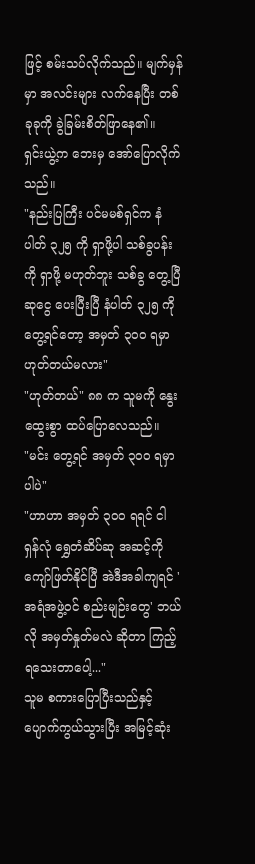ဖြင့် စမ်းသပ်လိုက်သည်။ မျက်မှန်မှာ အလင်းများ လက်နေပြီး တစ်ခုခုကို ခွဲခြမ်းစိတ်ဖြာနေ၏။
ရှင်းယွဲ့က ဘေးမှ အော်ပြောလိုက်သည်။
"နည်းပြကြီး ပင်မမစ်ရှင်က နံပါတ် ၃၂၅ ကို ရှာဖို့ပါ သစ်ခွပန်းကို ရှာဖို့ မဟုတ်ဘူး သစ်ခွ တွေ့ပြီ ဆုငွေ ပေးပြီးပြီ နံပါတ် ၃၂၅ ကို တွေ့ရင်တော့ အမှတ် ၃၀၀ ရမှာ ဟုတ်တယ်မလား"
"ဟုတ်တယ်" ၈၈ က သူမကို နွေးထွေးစွာ ထပ်ပြောလေသည်။
"မင်း တွေ့ရင် အမှတ် ၃၀၀ ရမှာပါပဲ"
"ဟာဟာ အမှတ် ၃၀၀ ရရင် ငါ ရှန်လုံ ရွှေတံဆိပ်ဆု အဆင့်ကို ကျော်ဖြတ်နိုင်ပြီ အဲဒီအခါကျရင် 'အရံအဖွဲ့ဝင် စည်းမျဉ်းတွေ' ဘယ်လို အမှတ်နှုတ်မလဲ ဆိုတာ ကြည့်ရသေးတာပေါ့..."
သူမ စကားပြောပြီးသည်နှင့် ပျောက်ကွယ်သွားပြီး အမြင့်ဆုံး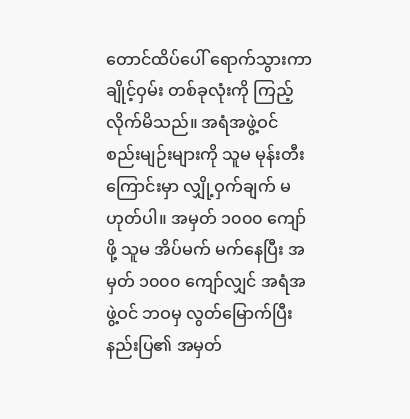တောင်ထိပ်ပေါ် ရောက်သွားကာ ချိုင့်ဝှမ်း တစ်ခုလုံးကို ကြည့်လိုက်မိသည်။ အရံအဖွဲ့ဝင် စည်းမျဉ်းများကို သူမ မုန်းတီးကြောင်းမှာ လျှို့ဝှက်ချက် မဟုတ်ပါ။ အမှတ် ၁၀၀၀ ကျော်ဖို့ သူမ အိပ်မက် မက်နေပြီး အမှတ် ၁၀၀၀ ကျော်လျှင် အရံအဖွဲ့ဝင် ဘဝမှ လွတ်မြောက်ပြီး နည်းပြ၏ အမှတ်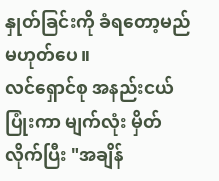နှုတ်ခြင်းကို ခံရတော့မည် မဟုတ်ပေ။
လင်ရှောင်စု အနည်းငယ် ပြုံးကာ မျက်လုံး မှိတ်လိုက်ပြီး "အချိန်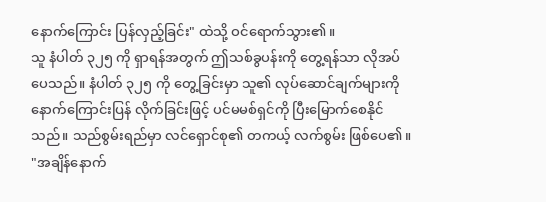နောက်ကြောင်း ပြန်လှည့်ခြင်း" ထဲသို့ ဝင်ရောက်သွား၏။
သူ နံပါတ် ၃၂၅ ကို ရှာရန်အတွက် ဤသစ်ခွပန်းကို တွေ့ရန်သာ လိုအပ်ပေသည်။ နံပါတ် ၃၂၅ ကို တွေ့ခြင်းမှာ သူ၏ လုပ်ဆောင်ချက်များကို နောက်ကြောင်းပြန် လိုက်ခြင်းဖြင့် ပင်မမစ်ရှင်ကို ပြီးမြောက်စေနိုင်သည်။ သည်စွမ်းရည်မှာ လင်ရှောင်စု၏ တကယ့် လက်စွမ်း ဖြစ်ပေ၏။
"အချိန်နောက်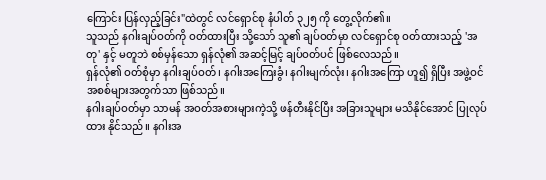ကြောင်း ပြန်လှည့်ခြင်း"ထဲတွင် လင်ရှောင်စု နံပါတ် ၃၂၅ ကို တွေ့လိုက်၏။
သူသည် နဂါးချပ်ဝတ်ကို ဝတ်ထားပြီး သို့သော် သူ၏ ချပ်ဝတ်မှာ လင်ရှောင်စု ဝတ်ထားသည့် 'အတု' နှင့် မတူဘဲ စစ်မှန်သော ရှန်လုံ၏ အဆင့်မြင့် ချပ်ဝတ်ပင် ဖြစ်လေသည်။
ရှန်လုံ၏ ဝတ်စုံမှာ နဂါးချပ်ဝတ်၊ နဂါးအကြေးခွံ၊ နဂါးမျက်လုံး၊ နဂါးအကြော ဟူ၍ ရှိပြီး အဖွဲ့ဝင် အစစ်များအတွက်သာ ဖြစ်သည်။
နဂါးချပ်ဝတ်မှာ သာမန် အဝတ်အစားများကဲ့သို့ ဖန်တီးနိုင်ပြီး အခြားသူများ မသိနိုင်အောင် ပြုလုပ်ထား နိုင်သည်။ နဂါးအ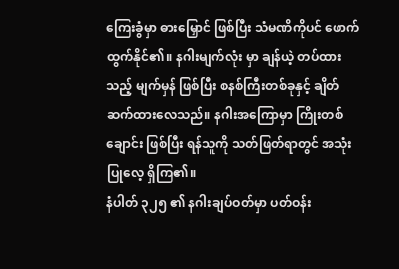ကြေးခွံမှာ ဓားမြှောင် ဖြစ်ပြီး သံမဏိကိုပင် ဖောက်ထွက်နိုင်၏။ နဂါးမျက်လုံး မှာ ချန်ယဲ့ တပ်ထားသည့် မျက်မှန် ဖြစ်ပြီး စနစ်ကြီးတစ်ခုနှင့် ချိတ်ဆက်ထားလေသည်။ နဂါးအကြောမှာ ကြိုးတစ်ချောင်း ဖြစ်ပြီး ရန်သူကို သတ်ဖြတ်ရာတွင် အသုံးပြုလေ့ ရှိကြ၏။
နံပါတ် ၃၂၅ ၏ နဂါးချပ်ဝတ်မှာ ပတ်ဝန်း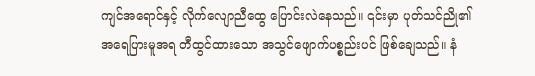ကျင်အရောင်နှင့် လိုက်လျောညီထွေ ပြောင်းလဲနေသည်။ ၎င်းမှာ ပုတ်သင်ညို၏ အရေပြားမူအရ တီထွင်ထားသော အသွင်ဖျောက်ပစ္စည်းပင် ဖြစ်ချေသည်။ နံ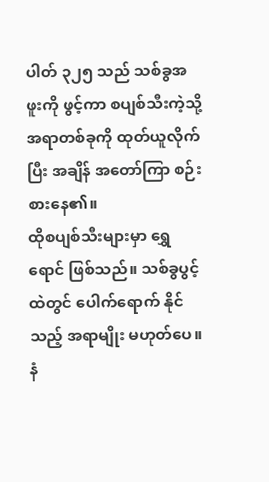ပါတ် ၃၂၅ သည် သစ်ခွအဖူးကို ဖွင့်ကာ စပျစ်သီးကဲ့သို့ အရာတစ်ခုကို ထုတ်ယူလိုက်ပြီး အချိန် အတော်ကြာ စဉ်းစားနေ၏။
ထိုစပျစ်သီးများမှာ ရွှေရောင် ဖြစ်သည်။ သစ်ခွပွင့်ထဲတွင် ပေါက်ရောက် နိုင်သည့် အရာမျိုး မဟုတ်ပေ။ နံ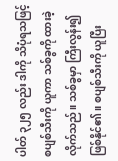ပါတ် ၃၂၅ လည်း ဒါကို သိပုံရသဖြင့် စပျစ်သီးကို ယူကာ သစ်ခွကို ထားခဲ့လိုက်သည်။ သစ်ခွမှာ ကြီးလွန်း၍ ဖြစ်နိုင်၏။ စပျစ်သီးကို ယူပြီး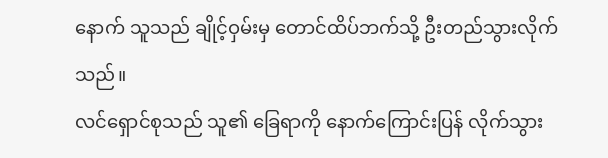နောက် သူသည် ချိုင့်ဝှမ်းမှ တောင်ထိပ်ဘက်သို့ ဦးတည်သွားလိုက်သည်။
လင်ရှောင်စုသည် သူ၏ ခြေရာကို နောက်ကြောင်းပြန် လိုက်သွား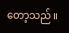တော့သည်။